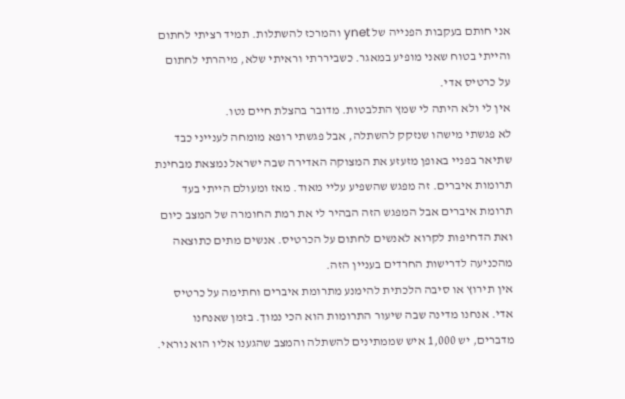אני חותם בעקבות הפנייה של ynet והמרכז להשתלות. תמיד רציתי לחתום והייתי בטוח שאני מופיע במאגר. כשביררתי וראיתי שלא, מיהרתי לחתום על כרטיס אדי.
אין לי ולא היתה לי שמץ התלבטות. מדובר בהצלת חיים נטו.
לא פגשתי מישהו שנזקק להשתלה, אבל פגשתי רופא מומחה לענייני כבד שתיאר בפניי באופן מזעזע את המצוקה האדירה שבה ישראל נמצאת מבחינת תרומות איברים. זה מפגש שהשפיע עליי מאוד. מאז ומעולם הייתי בעד תרומת איברים אבל המפגש הזה הבהיר לי את רמת החומרה של המצב כיום ואת הדחיפות לקרוא לאנשים לחתום על הכרטיס. אנשים מתים כתוצאה מהכניעה לדרישות החרדים בעניין הזה.
אין תירוץ או סיבה הלכתית להימנע מתרומת איברים וחתימה על כרטיס אדי. אנחנו מדינה שבה שיעור התרומות הוא הכי נמוך. בזמן שאנחנו מדברים, יש 1,000 איש שממתינים להשתלה והמצב שהגענו אליו הוא נוראי.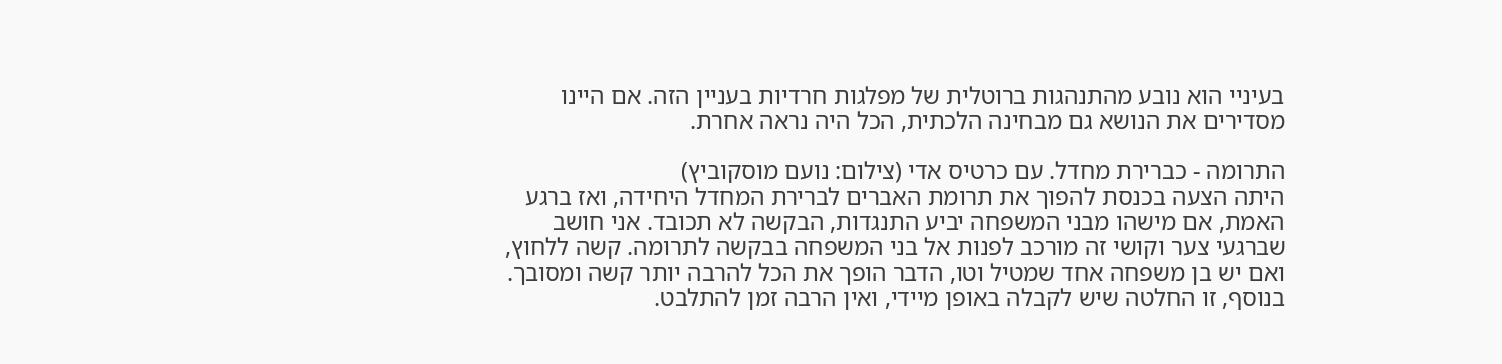בעיניי הוא נובע מהתנהגות ברוטלית של מפלגות חרדיות בעניין הזה. אם היינו מסדירים את הנושא גם מבחינה הלכתית, הכל היה נראה אחרת.

התרומה - כברירת מחדל. עם כרטיס אדי (צילום: נועם מוסקוביץ)
היתה הצעה בכנסת להפוך את תרומת האברים לברירת המחדל היחידה, ואז ברגע האמת, אם מישהו מבני המשפחה יביע התנגדות, הבקשה לא תכובד. אני חושב שברגעי צער וקושי זה מורכב לפנות אל בני המשפחה בבקשה לתרומה. קשה ללחוץ, ואם יש בן משפחה אחד שמטיל וטו, הדבר הופך את הכל להרבה יותר קשה ומסובך. בנוסף, זו החלטה שיש לקבלה באופן מיידי, ואין הרבה זמן להתלבט.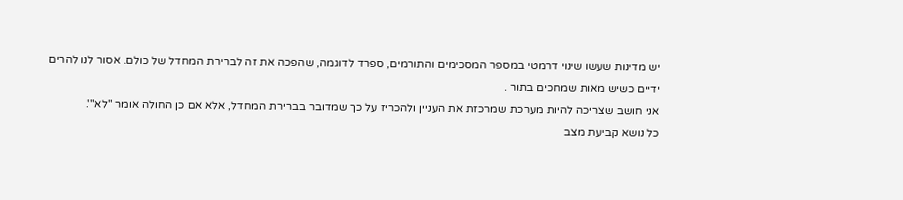יש מדינות שעשו שינוי דרמטי במספר המסכימים והתורמים, ספרד לדוגמה, שהפכה את זה לברירת המחדל של כולם. אסור לנו להרים ידיים כשיש מאות שמחכים בתור .
אני חושב שצריכה להיות מערכת שמרכזת את העניין ולהכריז על כך שמדובר בברירת המחדל, אלא אם כן החולה אומר "לא"'.
כל נושא קביעת מצב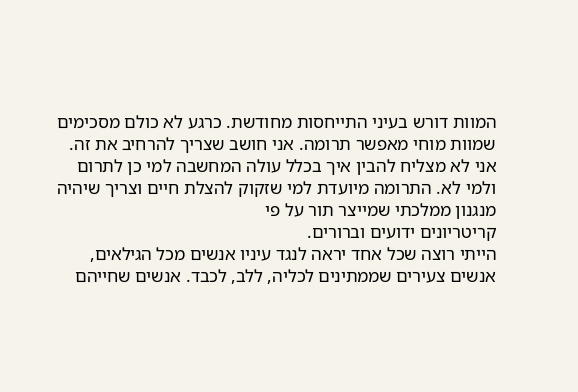המוות דורש בעיני התייחסות מחודשת. כרגע לא כולם מסכימים שמוות מוחי מאפשר תרומה. אני חושב שצריך להרחיב את זה.
אני לא מצליח להבין איך בכלל עולה המחשבה למי כן לתרום ולמי לא. התרומה מיועדת למי שזקוק להצלת חיים וצריך שיהיה מנגנון ממלכתי שמייצר תור על פי
קריטריונים ידועים וברורים.
הייתי רוצה שכל אחד יראה לנגד עיניו אנשים מכל הגילאים, אנשים צעירים שממתינים לכליה, ללב, לכבד. אנשים שחייהם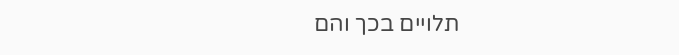תלויים בכך והם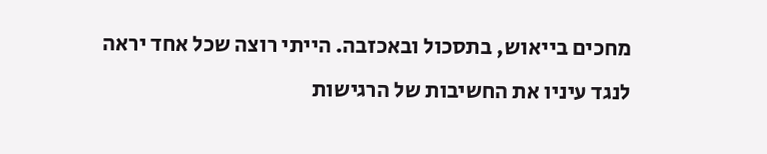מחכים בייאוש, בתסכול ובאכזבה. הייתי רוצה שכל אחד יראה לנגד עיניו את החשיבות של הרגישות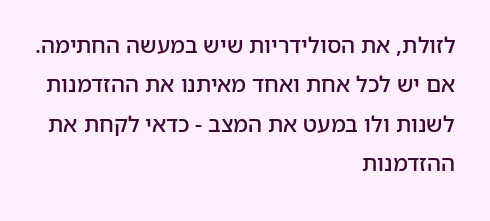לזולת, את הסולידריות שיש במעשה החתימה. אם יש לכל אחת ואחד מאיתנו את ההזדמנות לשנות ולו במעט את המצב - כדאי לקחת את ההזדמנות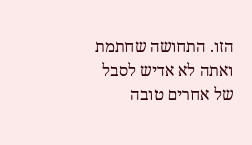הזו. התחושה שחתמת ואתה לא אדיש לסבל של אחרים טובה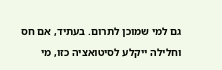גם למי שמוכן לתרום. בעתיד, אם חס וחלילה ייקלע לסיטואציה כזו, מי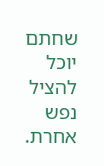שחתם יוכל להציל נפש אחרת.